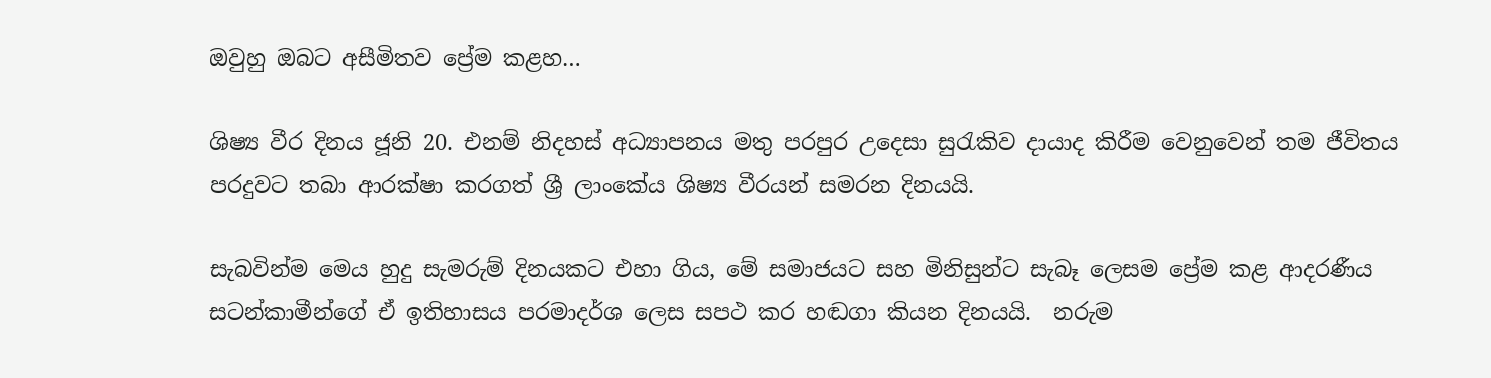ඔවුහු ඔබට අසීමිතව ප්‍රේම කළහ…

ශිෂ්‍ය වීර දිනය ජූනි 20. එනම් නිදහස් අධ්‍යාපනය මතු පරපුර උදෙසා සුරැකිව දායාද කිරීම වෙනුවෙන් තම ජීවිතය පරදුවට තබා ආරක්ෂා කරගත් ශ්‍රී ලාංකේය ශිෂ්‍ය වීරයන් සමරන දිනයයි.

සැබවින්ම මෙය හුදු සැමරුම් දිනයකට එහා ගිය, මේ සමාජයට සහ මිනිසුන්ට සැබෑ ලෙසම ප්‍රේම කළ ආදරණීය සටන්කාමීන්ගේ ඒ ඉතිහාසය පරමාදර්ශ ලෙස සපථ කර හඬගා කියන දිනයයි.  නරුම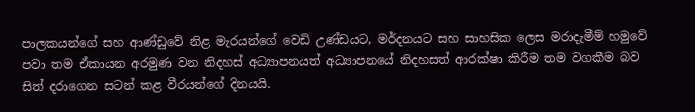පාලකයන්ගේ සහ ආණ්ඩුවේ නිළ මැරයන්ගේ වෙඩි උණ්ඩයට, මර්දනයට සහ සාහසික ලෙස මරාදැමීම් හමුවේ පවා තම ඒකායන අරමුණ වන නිදහස් අධ්‍යාපනයත් අධ්‍යාපනයේ නිදහසත් ආරක්ෂා කිරීම තම වගකීම බව සිත් දරාගෙන සටන් කළ වීරයන්ගේ දිනයයි.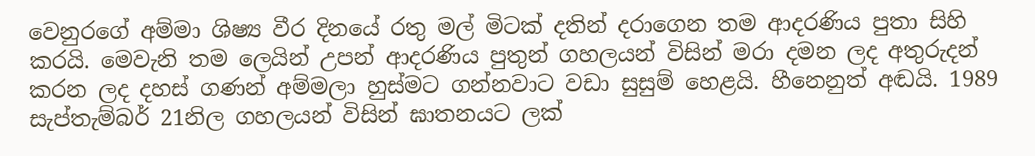වෙනුරගේ අම්මා ශිෂ්‍ය වීර දිනයේ රතු මල් මිටක් දතින් දරාගෙන තම ආදරණිය පුතා සිහි කරයි. මෙවැනි තම ලෙයින් උපන් ආදරණිය පුතුන් ගහලයන් විසින් මරා දමන ලද අතුරුදන් කරන ලද දහස් ගණන් අම්මලා හුස්මට ගන්නවාට වඩා සුසුම් හෙළයි. හීනෙනුත් අඬයි. 1989 සැප්තැම්බර් 21නිල ගහලයන් විසින් ඝාතනයට ලක්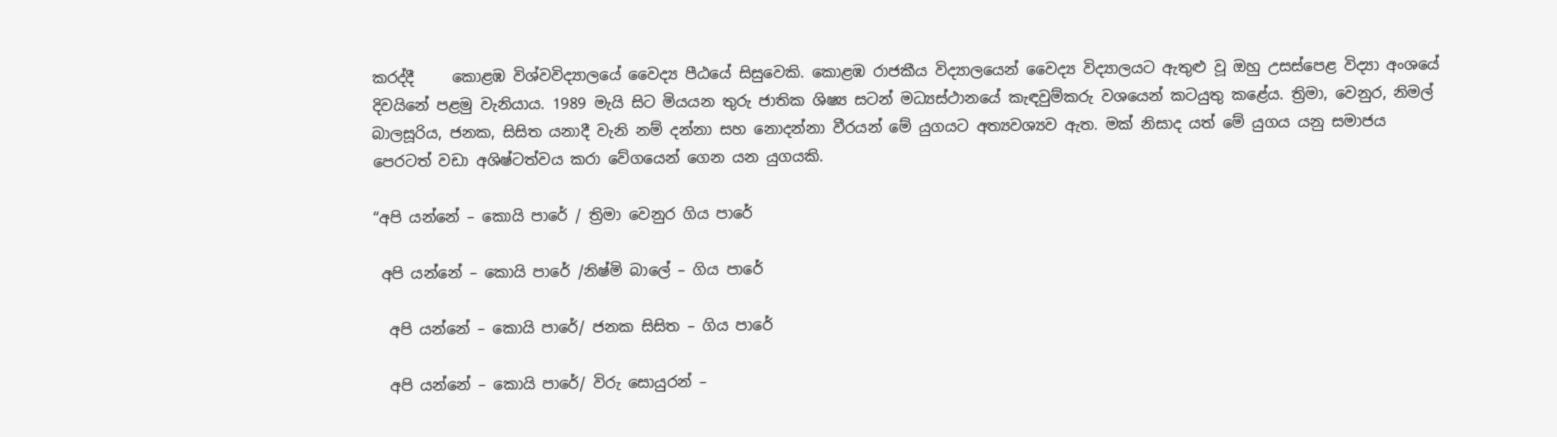කරද්දී     කොළඹ විශ්වවිද්‍යාලයේ වෛද්‍ය පීඨයේ සිසුවෙකි. කොළඹ රාජකීය විද්‍යාලයෙන් වෛද්‍ය විද්‍යාලයට ඇතුළු වූ ඔහු උසස්පෙළ විද්‍යා අංශයේ දිවයිනේ පළමු වැනියාය. 1989 මැයි සිට මියයන තුරු ජාතික ශිෂ්‍ය සටන් මධ්‍යස්ථානයේ කැඳවුම්කරු වශයෙන් කටයුතු කළේය. ත්‍රිමා, වෙනුර, නිමල් බාලසූරිය, ජනක, සිසිත යනාදී වැනි නම් දන්නා සහ නොදන්නා වීරයන් මේ යුගයට අත්‍යවශ්‍යව ඇත. මක් නිසාද යත් මේ යුගය යනු සමාජය පෙරටත් වඩා අශිෂ්ටත්වය කරා වේගයෙන් ගෙන යන යුගයකි.

“අපි යන්නේ – කොයි පාරේ / ත්‍රිමා වෙනුර ගිය පාරේ

 අපි යන්නේ – කොයි පාරේ /නිෂ්මි බාලේ – ගිය පාරේ

  අපි යන්නේ – කොයි පාරේ/ ජනක සිසිත – ගිය පාරේ

  අපි යන්නේ – කොයි පාරේ/ විරු සොයුරන් –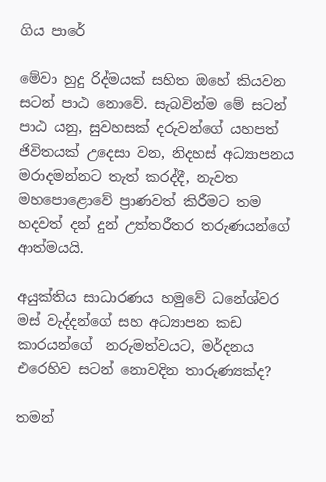ගිය පාරේ

මේවා හුදු රිද්මයක් සහිත ඔහේ කියවන සටන් පාඨ නොවේ. සැබවින්ම මේ සටන් පාඨ යනු, සුවහසක් දරුවන්ගේ යහපත් ජිවිතයක් උදෙසා වන, නිදහස් අධ්‍යාපනය මරාදමන්නට තැත් කරද්දී, නැවත මහපොළොවේ ප්‍රාණවත් කිරීමට තම හදවත් දන් දුන් උත්තරීතර තරුණයන්ගේ ආත්මයයි.

අයුක්තිය සාධාරණය හමුවේ ධනේශ්වර මස් වැද්දන්ගේ සහ අධ්‍යාපන කඩ කාරයන්ගේ  නරුමත්වයට, මර්දනය එරෙහිව සටන් නොවදින තාරුණ්‍යක්ද?

තමන්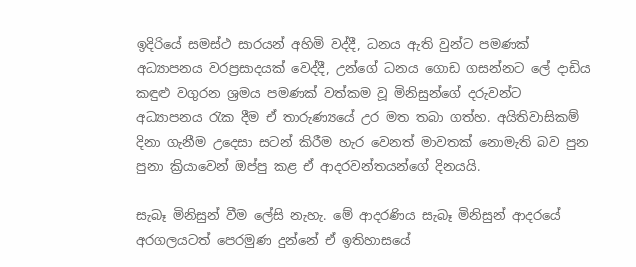ඉදිරියේ සමස්ථ සාරයන් අහිමි වද්දී, ධනය ඇති වුන්ට පමණක් අධ්‍යාපනය වරප්‍රසාදයක් වෙද්දී, උන්ගේ ධනය ගොඩ ගසන්නට ලේ දාඩිය කඳුළු වගුරන ශ්‍රමය පමණක් වත්කම වූ මිනිසුන්ගේ දරුවන්ට අධ්‍යාපනය රැක දීම ඒ තාරුණ්‍යයේ උර මත තබා ගත්හ. අයිතිවාසිකම්  දිනා ගැනීම උදෙසා සටන් කිරීම හැර වෙනත් මාවතක් නොමැති බව පුන පුනා ක්‍රියාවෙන් ඔප්පු කළ ඒ ආදරවන්තයන්ගේ දිනයයි.

සැබෑ මිනිසුන් වීම ලේසි නැහැ. මේ ආදරණිය සැබෑ මිනිසුන් ආදරයේ අරගලයටත් පෙරමුණ දුන්නේ ඒ ඉතිහාසයේ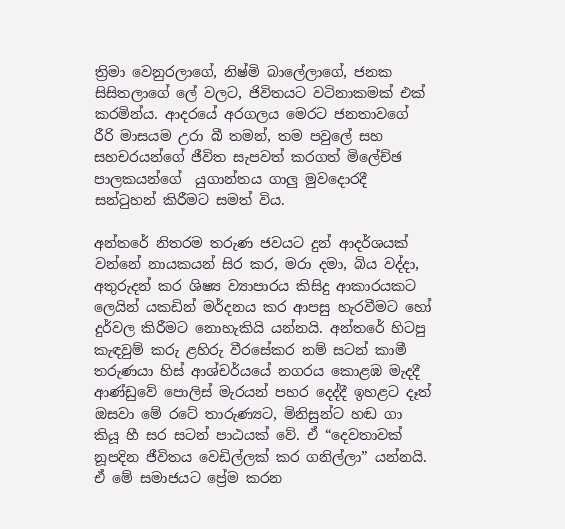ත්‍රිමා වෙනුරලාගේ, නිෂ්මි බාලේලාගේ, ජනක සිසිතලාගේ ලේ වලට, ජිවිතයට වටිනාකමක් එක් කරමින්ය. ආදරයේ අරගලය මෙරට ජනතාවගේ රීරි මාසයම උරා බී තමන්, තම පවුලේ සහ සහචරයන්ගේ ජීවිත සැපවත් කරගත් මිලේච්ඡ පාලකයන්ගේ  යුගාන්තය ගාලු මුවදොරදී සන්ටුහන් කිරීමට සමත් විය.

අන්තරේ නිතරම තරුණ ජවයට දුන් ආදර්ශයක් වන්නේ නායකයන් සිර කර, මරා දමා, බිය වද්දා, අතුරුදන් කර ශිෂ්‍ය ව්‍යාපාරය කිසිදු ආකාරයකට ලෙයින් යකඩින් මර්දනය කර ආපසු හැරවීමට හෝ දුර්වල කිරීමට නොහැකියි යන්නයි. අන්තරේ හිටපු කැඳවුම් කරු ළහිරු වීරසේකර නම් සටන් කාමී තරුණයා හිස් ආශ්චර්යයේ නගරය කොළඹ මැදදී ආණ්ඩුවේ පොලිස් මැරයන් පහර දෙද්දී ඉහළට දෑත් ඔසවා මේ රටේ තාරුණ්‍යට, මිනිසුන්ට හඬ ගා කියූ හී සර සටන් පාඨයක් වේ. ඒ “දෙවතාවක් නූපදින ජීවිතය වෙඩිල්ලක් කර ගනිල්ලා” යන්නයි. ඒ මේ සමාජයට ප්‍රේම කරන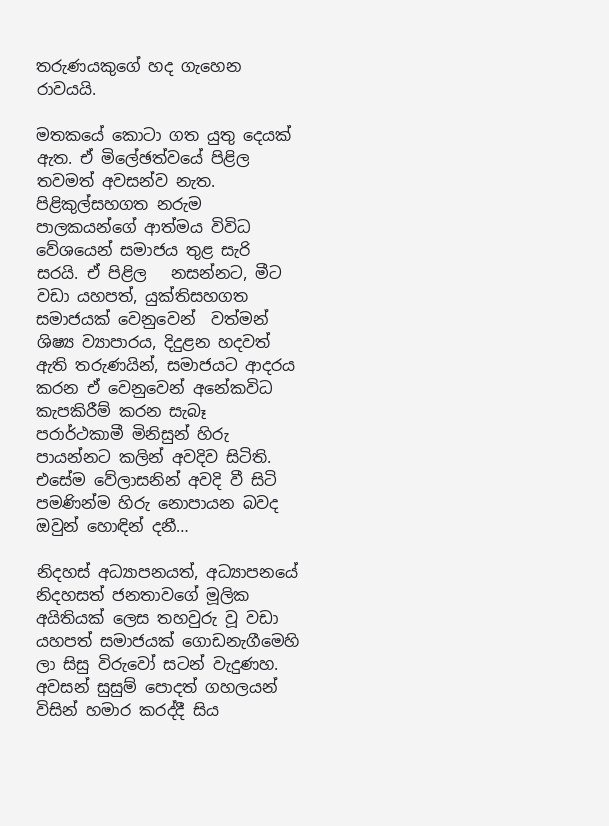තරුණයකුගේ හද ගැහෙන රාවයයි.

මතකයේ කොටා ගත යුතු දෙයක් ඇත. ඒ මිලේඡත්වයේ පිළිල තවමත් අවසන්ව නැත. පිළිකුල්සහගත නරුම පාලකයන්ගේ ආත්මය විවිධ වේශයෙන් සමාජය තුළ සැරි සරයි. ඒ පිළිල   නසන්නට, මීට වඩා යහපත්, යුක්තිසහගත සමාජයක් වෙනුවෙන්  වත්මන් ශිෂ්‍ය ව්‍යාපාරය, දිදුළන හදවත් ඇති තරුණයින්, සමාජයට ආදරය කරන ඒ වෙනුවෙන් අනේකවිධ කැපකිරීම් කරන සැබෑ පරාර්ථකාමී මිනිසුන් හිරු පායන්නට කලින් අවදිව සිටිති. එසේම වේලාසනින් අවදි වී සිටි පමණින්ම හිරු නොපායන බවද ඔවුන් හොඳින් දනී…

නිදහස් අධ්‍යාපනයත්, අධ්‍යාපනයේ නිදහසත් ජනතාවගේ මූලික අයිතියක් ලෙස තහවුරු වූ වඩා යහපත් සමාජයක් ගොඩනැගීමෙහි ලා සිසු විරුවෝ සටන් වැදුණහ. අවසන් සුසුම් පොදත් ගහලයන් විසින් හමාර කරද්දී සිය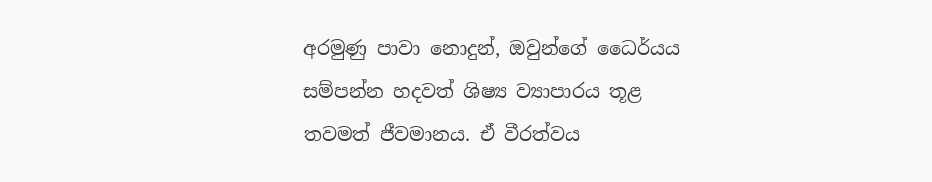අරමුණු පාවා නොදුන්, ඔවුන්ගේ ධෛර්යය සම්පන්න හදවත් ශිෂ්‍ය ව්‍යාපාරය තූළ තවමත් ජීවමානය. ඒ වීරත්වය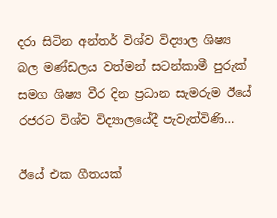දරා සිටින අන්තර් විශ්ව විද්‍යාල ශිෂ්‍ය බල මණ්ඩලය වත්මන් සටන්කාමී පුරුක් සමග ශිෂ්‍ය වීර දින ප්‍රධාන සැමරුම ඊයේ රජරට විශ්ව විද්‍යාලයේදී පැවැත්විණි…

ඊයේ එක ගීතයක්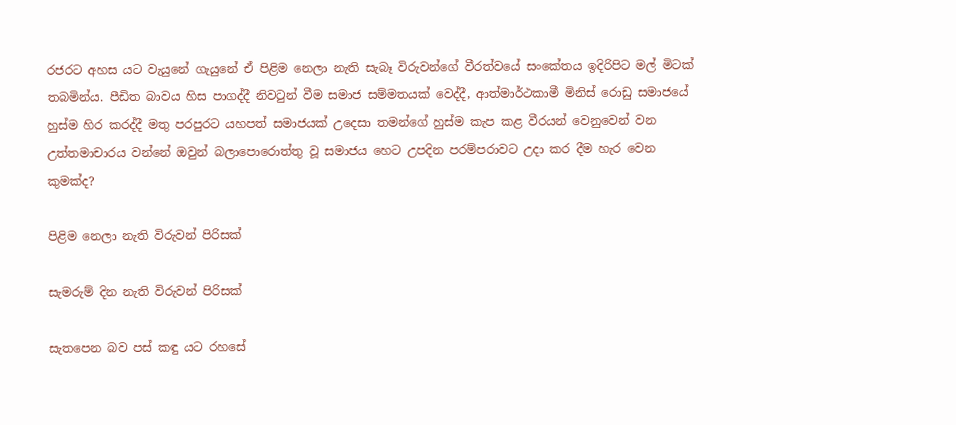රජරට අහස යට වැයුනේ ගැයුනේ ඒ පිළිම නෙලා නැති සැබෑ විරුවන්ගේ වීරත්වයේ සංකේතය ඉදිරිපිට මල් මිටක් තබමින්ය. පීඩිත බාවය හිස පාගද්දී නිවටුන් වීම සමාජ සම්මතයක් වෙද්දී, ආත්මාර්ථකාමී මිනිස් රොඩු සමාජයේ හුස්ම හිර කරද්දී මතු පරපුරට යහපත් සමාජයක් උදෙසා තමන්ගේ හුස්ම කැප කළ වීරයන් වෙනුවෙන් වන උත්තමාචාරය වන්නේ ඔවුන් බලාපොරොත්තු වූ සමාජය හෙට උපදින පරම්පරාවට උදා කර දීම හැර වෙන කුමක්ද?

පිළිම නෙලා නැති විරුවන් පිරිසක්

සැමරුම් දින නැති විරුවන් පිරිසක්

සැතපෙන බව පස් කඳු යට රහසේ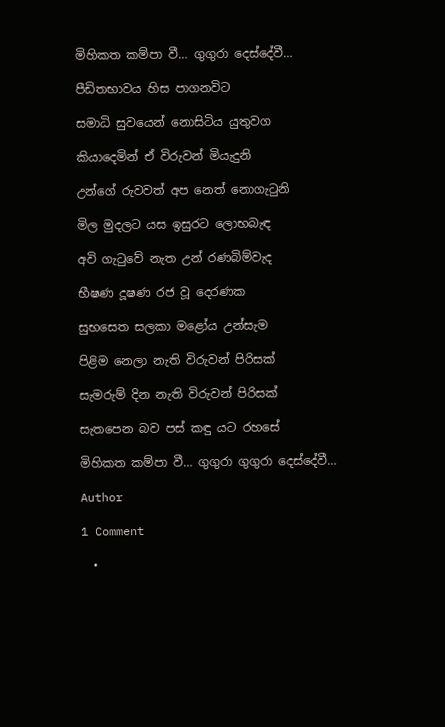මිහිකත කම්පා වී… ගුගුරා දෙස්දේවී…

පීඩිතභාවය හිස පාගනවිට

සමාධි සුවයෙන් නොසිටිය යුතුවග

කියාදෙමින් ඒ විරුවන් මියැදුනි

උන්ගේ රුවවත් අප නෙත් නොගැටුනි

මිල මුදලට යස ඉසුරට ලොභබැඳ

අවි ගැටුවේ නැත උන් රණබිම්වැද

භීෂණ දූෂණ රජ වූ දෙරණක

සුභසෙත සලකා මළෝය උන්සැම

පිළිම නෙලා නැති විරුවන් පිරිසක්

සැමරුම් දින නැති විරුවන් පිරිසක්

සැතපෙන බව පස් කඳු යට රහසේ

මිහිකත කම්පා වී… ගුගුරා ගුගුරා දෙස්දේවී…

Author

1 Comment

  •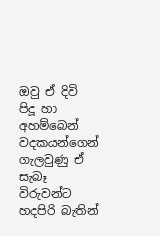ඔවු ඒ දිවි පිදූ හා අහම්බෙන් වදකයන්ගෙන් ගැලවුණු ඒ සැබෑ විරුවන්ට හදපිරි බැතින්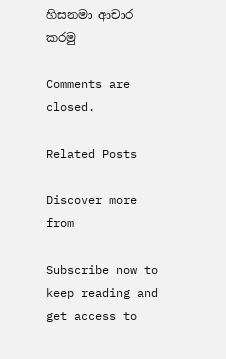හිසනමා ආචාර කරමු

Comments are closed.

Related Posts

Discover more from

Subscribe now to keep reading and get access to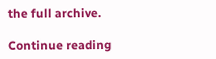the full archive.

Continue reading